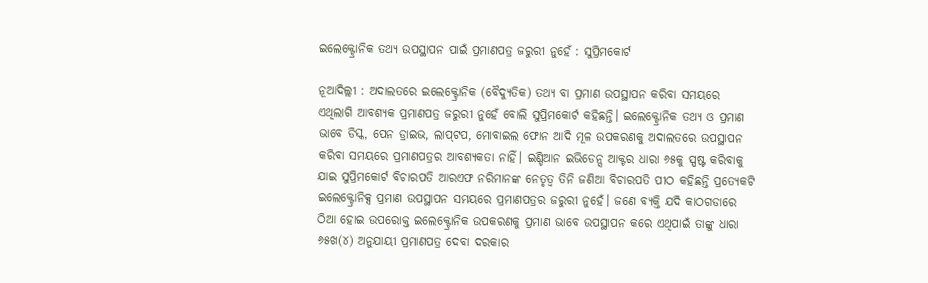ଇଲେକ୍ଟ୍ରୋନିକ ତଥ୍ୟ ଉପସ୍ଥାପନ ପାଇଁ ପ୍ରମାଣପତ୍ର ଜରୁରୀ ନୁହେଁ : ସୁପ୍ରିମକୋର୍ଟ

ନୂଆଦିଲ୍ଲୀ : ଅଦାଲତରେ ଇଲେକ୍ଟ୍ରୋନିକ (ବୈଦ୍ୟୁତିକ) ତଥ୍ୟ ବା ପ୍ରମାଣ ଉପସ୍ଥାପନ କରିବା ସମୟରେ ଏଥିଲାଗି ଆବଶ୍ୟକ ପ୍ରମାଣପତ୍ର ଜରୁରୀ ନୁହେଁ ବୋଲି ସୁପ୍ରିମକୋର୍ଟ କହିଛନ୍ତି। ଇଲେକ୍ଟ୍ରୋନିକ ତଥ୍ୟ ଓ ପ୍ରମାଣ ଭାବେ ଡିସ୍କ, ପେନ ଡ୍ରାଇଭ, ଲାପ୍‍ଟପ, ମୋବାଇଲ ଫୋନ ଆଦି ମୂଳ ଉପକରଣକୁ ଅଦାଲତରେ ଉପସ୍ଥାପନ କରିବା ସମୟରେ ପ୍ରମାଣପତ୍ରର ଆବଶ୍ୟକତା ନାହିଁ। ଇଣ୍ଡିଆନ ଇଭିଡେନ୍ସ ଆକ୍ଟର ଧାରା ୬୫କୁ ସ୍ପଷ୍ଟ କରିବାକୁ ଯାଇ ସୁପ୍ରିମକୋର୍ଟ ବିଚାରପତି ଆରଏଫ ନରିମାନଙ୍କ ନେତୃତ୍ୱ ତିନି ଜଣିଆ ବିଚାରପତି ପୀଠ କହିଛନ୍ତି ପ୍ରତ୍ୟେକଟି ଇଲେକ୍ଟ୍ରୋନିକ୍ସ ପ୍ରମାଣ ଉପସ୍ଥାପନ ସମୟରେ ପ୍ରମାଣପତ୍ରର ଜରୁରୀ ନୁହେଁ। ଜଣେ ବ୍ୟକ୍ତି ଯଦି କାଠଗଡାରେ ଠିଆ ହୋଇ ଉପରୋକ୍ତ ଇଲେକ୍ଟ୍ରୋନିକ ଉପକରଣକୁ ପ୍ରମାଣ ଭାବେ ଉପସ୍ଥାପନ କରେ ଏଥିପାଇଁ ତାଙ୍କୁ ଧାରା ୬୫ଖ(୪) ଅନୁଯାୟୀ ପ୍ରମାଣପତ୍ର ଦେବା ଦରକାର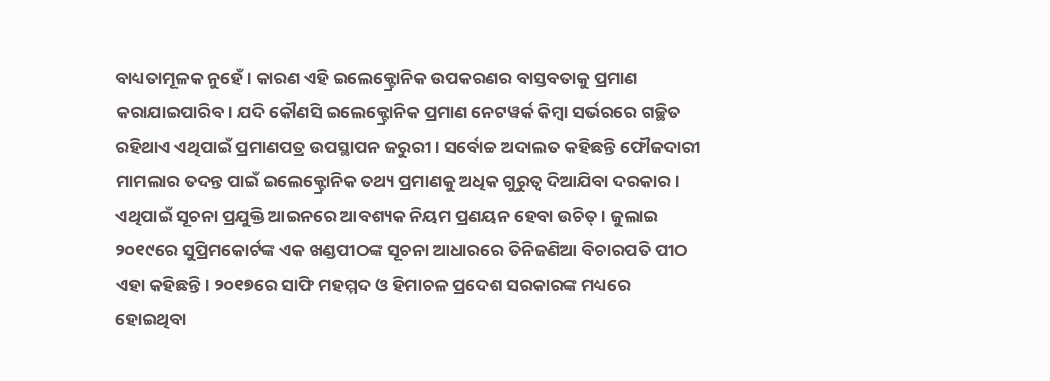ବାଧ୍ୟତାମୂଳକ ନୁହେଁ। କାରଣ ଏହି ଇଲେକ୍ଟ୍ରୋନିକ ଉପକରଣର ବାସ୍ତବତାକୁ ପ୍ରମାଣ କରାଯାଇପାରିବ। ଯଦି କୌଣସି ଇଲେକ୍ଟ୍ରୋନିକ ପ୍ରମାଣ ନେଟୱର୍କ କିମ୍ବା ସର୍ଭରରେ ଗଚ୍ଛିତ ରହିଥାଏ ଏଥିପାଇଁ ପ୍ରମାଣପତ୍ର ଉପସ୍ଥାପନ ଜରୁରୀ। ସର୍ବୋଚ୍ଚ ଅଦାଲତ କହିଛନ୍ତି ଫୌଜଦାରୀ ମାମଲାର ତଦନ୍ତ ପାଇଁ ଇଲେକ୍ଟ୍ରୋନିକ ତଥ୍ୟ ପ୍ରମାଣକୁ ଅଧିକ ଗୁରୁତ୍ୱ ଦିଆଯିବା ଦରକାର। ଏଥିପାଇଁ ସୂଚନା ପ୍ରଯୁକ୍ତି ଆଇନରେ ଆବଶ୍ୟକ ନିୟମ ପ୍ରଣୟନ ହେବା ଉଚିତ୍‍। ଜୁଲାଇ ୨୦୧୯ରେ ସୁପ୍ରିମକୋର୍ଟଙ୍କ ଏକ ଖଣ୍ଡପୀଠଙ୍କ ସୂଚନା ଆଧାରରେ ତିନିଜଣିଆ ବିଚାରପତି ପୀଠ ଏହା କହିଛନ୍ତି। ୨୦୧୭ରେ ସାଫି ମହମ୍ମଦ ଓ ହିମାଚଳ ପ୍ରଦେଶ ସରକାରଙ୍କ ମଧ୍ୟରେ ହୋଇଥିବା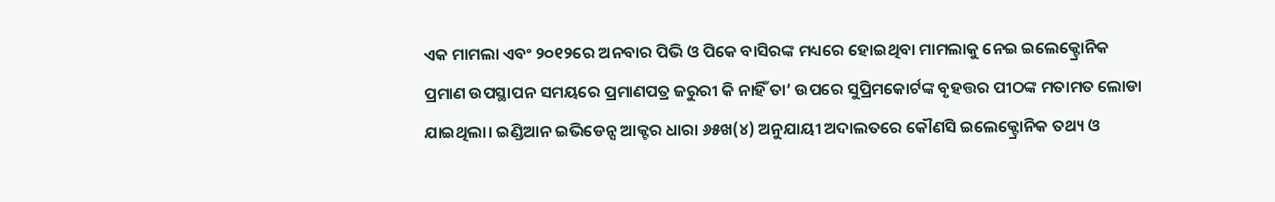ଏକ ମାମଲା ଏବଂ ୨୦୧୨ରେ ଅନବାର ପିଭି ଓ ପିକେ ବାସିରଙ୍କ ମଧ୍ୟରେ ହୋଇଥିବା ମାମଲାକୁ ନେଇ ଇଲେକ୍ଟ୍ରୋନିକ ପ୍ରମାଣ ଉପସ୍ଥାପନ ସମୟରେ ପ୍ରମାଣପତ୍ର ଜରୁରୀ କି ନାହିଁ ତା’ ଉପରେ ସୁପ୍ରିମକୋର୍ଟଙ୍କ ବୃହତ୍ତର ପୀଠଙ୍କ ମତାମତ ଲୋଡା ଯାଇଥିଲା। ଇଣ୍ଡିଆନ ଇଭିଡେନ୍ସ ଆକ୍ଟର ଧାରା ୬୫ଖ(୪) ଅନୁଯାୟୀ ଅଦାଲତରେ କୌଣସି ଇଲେକ୍ଟ୍ରୋନିକ ତଥ୍ୟ ଓ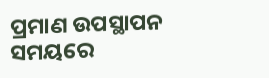ପ୍ରମାଣ ଉପସ୍ଥାପନ ସମୟରେ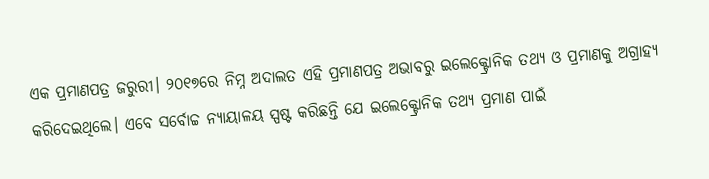ଏକ ପ୍ରମାଣପତ୍ର ଜରୁରୀ। ୨୦୧୭ରେ ନିମ୍ନ ଅଦାଲତ ଏହି ପ୍ରମାଣପତ୍ର ଅଭାବରୁ ଇଲେକ୍ଟ୍ରୋନିକ ତଥ୍ୟ ଓ ପ୍ରମାଣକୁ ଅଗ୍ରାହ୍ୟ କରିଦେଇଥିଲେ। ଏବେ ସର୍ବୋଚ୍ଚ ନ୍ୟାୟାଳୟ ସ୍ପଷ୍ଟ କରିଛନ୍ତି ଯେ ଇଲେକ୍ଟ୍ରୋନିକ ତଥ୍ୟ ପ୍ରମାଣ ପାଇଁ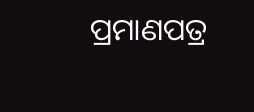ପ୍ରମାଣପତ୍ର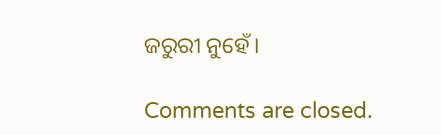ଜରୁରୀ ନୁହେଁ।

Comments are closed.